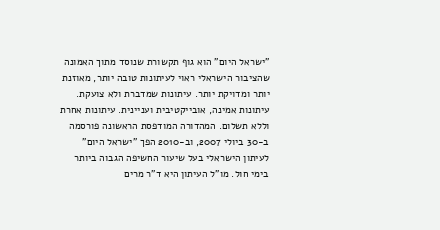"ישראל היום" הוא גוף תקשורת שנוסד מתוך האמונה שהציבור הישראלי ראוי לעיתונות טובה יותר, מאוזנת יותר ומדויקת יותר. עיתונות שמדברת ולא צועקת. עיתונות אמינה, אובייקטיבית ועניינית. עיתונות אחרת וללא תשלום. המהדורה המודפסת הראשונה פורסמה ב-30 ביולי 2007, וב-2010 הפך "ישראל היום" לעיתון הישראלי בעל שיעור החשיפה הגבוה ביותר בימי חול. מו"ל העיתון היא ד"ר מרים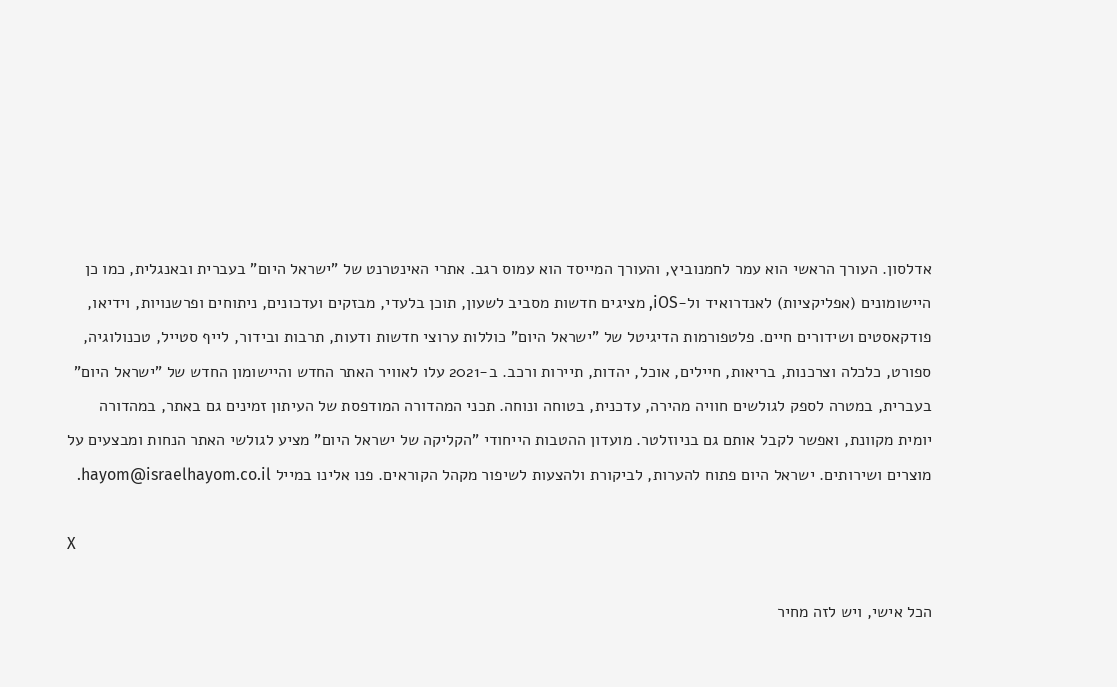אדלסון. העורך הראשי הוא עמר לחמנוביץ, והעורך המייסד הוא עמוס רגב. אתרי האינטרנט של "ישראל היום" בעברית ובאנגלית, כמו כן היישומונים (אפליקציות) לאנדרואיד ול-iOS, מציגים חדשות מסביב לשעון, תוכן בלעדי, מבזקים ועדכונים, ניתוחים ופרשנויות, וידיאו, פודקאסטים ושידורים חיים. פלטפורמות הדיגיטל של "ישראל היום" כוללות ערוצי חדשות ודעות, תרבות ובידור, לייף סטייל, טכנולוגיה, ספורט, כלכלה וצרכנות, בריאות, חיילים, אוכל, יהדות, תיירות ורכב. ב-2021 עלו לאוויר האתר החדש והיישומון החדש של "ישראל היום" בעברית, במטרה לספק לגולשים חוויה מהירה, עדכנית, בטוחה ונוחה. תכני המהדורה המודפסת של העיתון זמינים גם באתר, במהדורה יומית מקוונת, ואפשר לקבל אותם גם בניוזלטר. מועדון ההטבות הייחודי "הקליקה של ישראל היום" מציע לגולשי האתר הנחות ומבצעים על מוצרים ושירותים. ישראל היום פתוח להערות, לביקורת ולהצעות לשיפור מקהל הקוראים. פנו אלינו במייל hayom@israelhayom.co.il.

X

הכל אישי, ויש לזה מחיר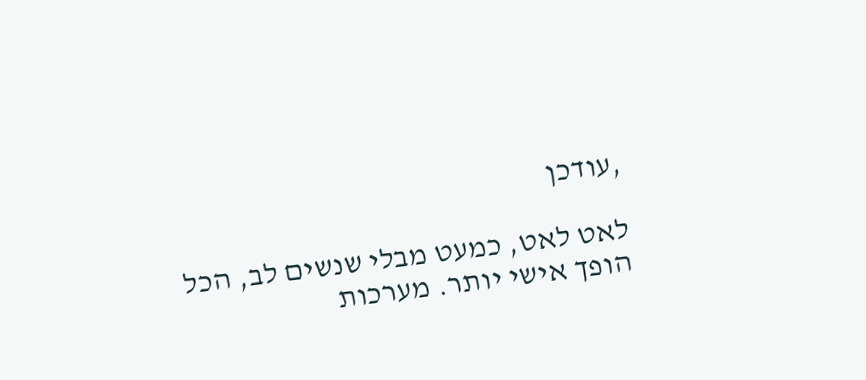,עודכן

לאט לאט, כמעט מבלי שנשים לב, הכל הופך אישי יותר. מערכות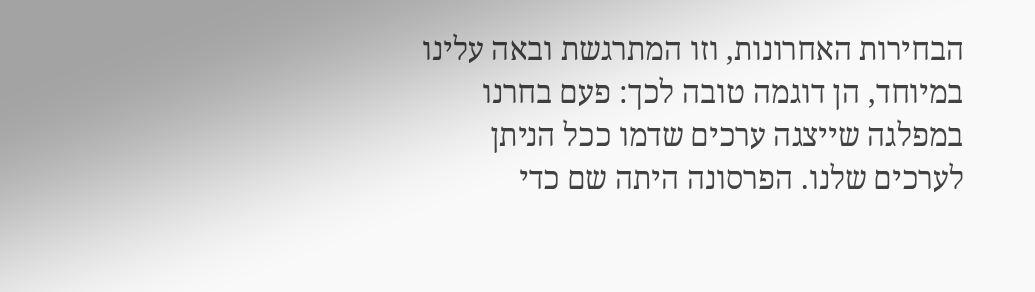הבחירות האחרונות, וזו המתרגשת ובאה עלינו במיוחד, הן דוגמה טובה לכך: פעם בחרנו במפלגה שייצגה ערכים שדמו ככל הניתן לערכים שלנו. הפרסונה היתה שם כדי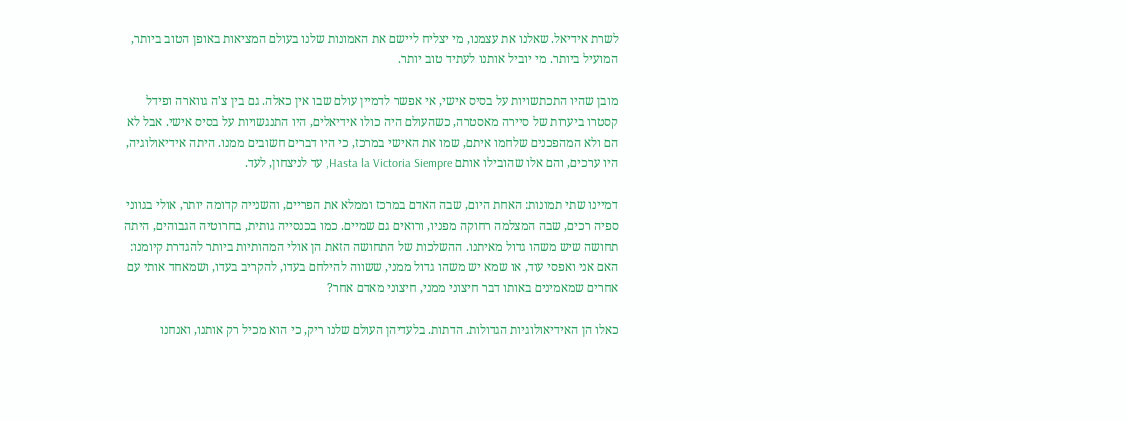לשרת אידיאל. שאלנו את עצמנו, מי יצליח ליישם את האמונות שלנו בעולם המציאות באופן הטוב ביותר, המועיל ביותר. מי יוביל אותנו לעתיד טוב יותר.

מובן שהיו התכתשויות על בסיס אישי, אי אפשר לדמיין עולם שבו אין כאלה. גם בין צ'ה גווארה ופידל קסטרו ביערות של סיירה מאסטרה, כשהעולם היה כולו אידיאלים, היו התנגשויות על בסיס אישי. אבל לא הם ולא המהפכנים שלחמו איתם, שמו את האישי במרכז, כי היו דברים חשובים ממנו. היתה אידיאולוגיה, היו ערכים, והם אלו שהובילו אותם Hasta la Victoria Siempre, עד לניצחון, לעד.

דמיינו שתי תמונות: האחת היום, שבה האדם במרכז וממלא את הפריים, והשנייה קדומה יותר, אולי בגווני ספיה רכים, שבה המצלמה רחוקה מפניו, ורואים גם שמיים. כמו בכנסייה גותית, בחרוטיה הגבוהים, היתה תחושה שיש משהו גדול מאיתנו. ההשלכות של התחושה הזאת הן אולי המהותיות ביותר להגדרת קיומנו: האם אני ואפסי עוד, או שמא יש משהו גדול ממני, ששווה להילחם בעדו, להקריב בעדו, ושמאחד אותי עם אחרים שמאמינים באותו דבר חיצוני ממני, חיצוני מאדם אחר?

כאלו הן האידיאולוגיות הגדולות. הדתות. בלעדיהן העולם שלנו ריק, כי הוא מכיל רק אותנו, ואנחנו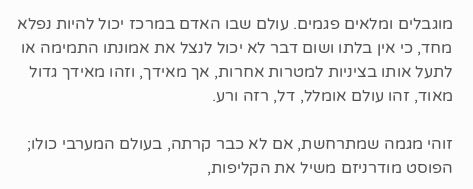מוגבלים ומלאים פגמים. עולם שבו האדם במרכז יכול להיות נפלא מחד, כי אין בלתו ושום דבר לא יכול לנצל את אמונתו התמימה או לתעל אותו בציניות למטרות אחרות, אך מאידך, וזהו מאידך גדול מאוד, זהו עולם אומלל, דל, רזה ורע.

זוהי מגמה שמתרחשת, אם לא כבר קרתה, בעולם המערבי כולו; הפוסט מודרניזם משיל את הקליפות,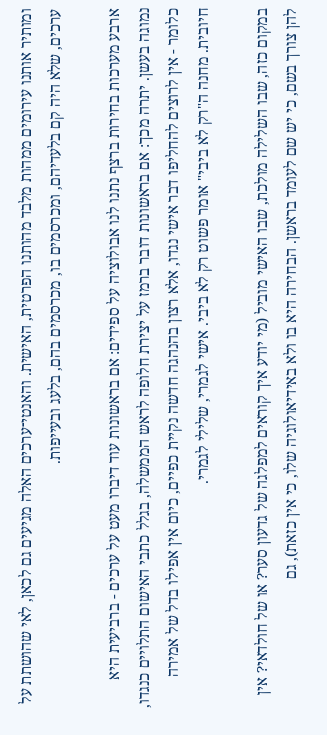ומותיר אותנו עירומים ממהות מלבד מהותנו הפרטית, האישית. והאנטי־ערכים האלה מגיעים גם לכאן, לאי שהושתת על ערכים, שלא היה קם בלעדיהם, ומכרסמים בו, מכרסמים בהם, בלעג ובעייפות.

ארבע מערכות בחירות ברצף נתנו לנו אבולוציה על ספידים: אם בראשונות עוד דיברו מעט על ערכים - ברביעית היא נמוגה בעשן. יתרה מכך: אם בראשונות דובר ברמז על יצירת חלופה לראש הממשלה, בגלל כתבי האישום התלויים כנגדו, כלומר - אין לרוצים להחליפו דבר אישי נגדו, אלא רצון בהנהגה חדשה נקיית כפיים, כיום אין אפילו בדל של אמירה חיובית. מחנה ה"רק לא ביבי" אומר פשוט רק לא ביבי. אישי לגמרי, שלילי לגמרי.

במקום כזה, שבו השלילה מולכת, שבו האישי מוביל (מי יודע איך קוראים למפלגה של גדעון סער? או של חולדאי? אין להן צורך בשם, כי יש שם לעומד בראשן. הבחירה היא בו ולא באידיאולוגיה שלו, כי אין כזאת), גם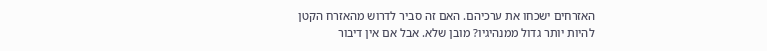האזרחים ישכחו את ערכיהם. האם זה סביר לדרוש מהאזרח הקטן להיות יותר גדול ממנהיגיו? מובן שלא. אבל אם אין דיבור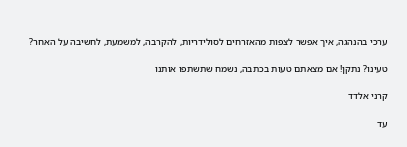ערכי בהנהגה, איך אפשר לצפות מהאזרחים לסולידריות, להקרבה, למשמעת, לחשיבה על האחר?

טעינו? נתקן! אם מצאתם טעות בכתבה, נשמח שתשתפו אותנו

קרני אלדד

עד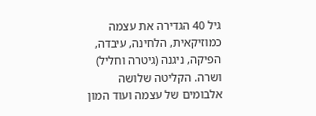גיל 40 הגדירה את עצמה כמוזיקאית, הלחינה, עיבדה, הפיקה, ניגנה (גיטרה וחליל) ושרה. הקליטה שלושה אלבומים של עצמה ועוד המון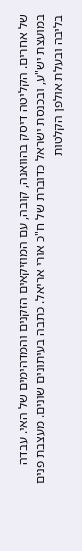של אחרים. הקליטה דיסק בהוואנה, קובה, עם המוזיקאים הזקנים והמדהימים של האי. עבדה במועצת יש"ע, ובכנסת ישראל כדוברת של ח"כ אורי אריאל. כתבה בעיתונים שונים. מעצבת פנים בליבה ובעלת אולפן הקלטות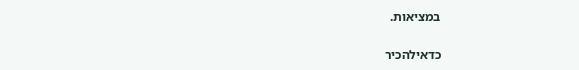במציאות.

כדאילהכיר